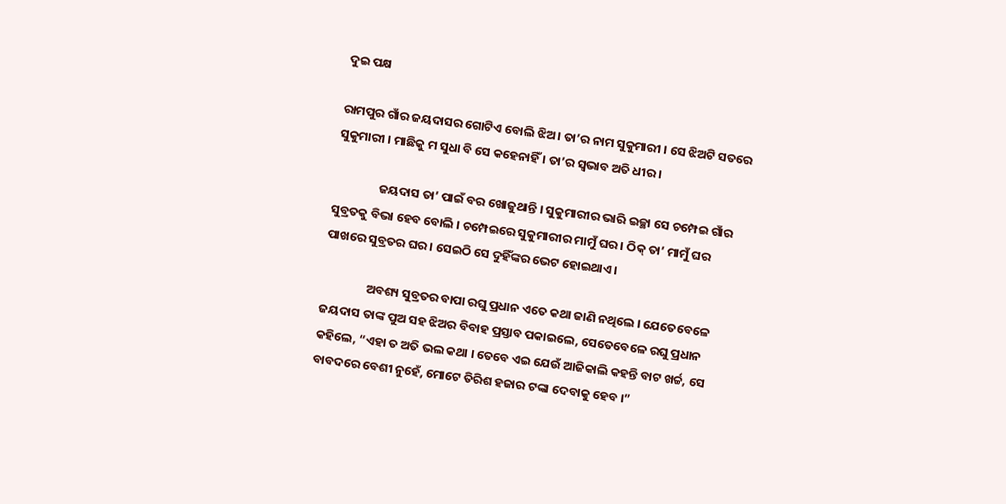ଦୁଇ ପକ୍ଷ

ରାମପୁର ଗାଁର ଜୟଦାସର ଗୋଟିଏ ବୋଲି ଝିଅ । ତା’ର ନାମ ସୁକୁମାରୀ । ସେ ଝିଅଟି ସତରେ ସୁକୁମାରୀ । ମାଛିକୁ ମ ସୁଧା ବି ସେ କହେନାହିଁ । ତା’ର ସ୍ୱଭାବ ଅତି ଧୀର ।

                ଜୟଦାସ ତା’ ପାଇଁ ବର ଖୋଜୁଥାନ୍ତି । ସୁକୁମାରୀର ଭାରି ଇଚ୍ଛା ସେ ଚମ୍ପେଇ ଗାଁର ସୁବ୍ରତକୁ ବିଭା ହେବ ବୋଲି । ଚମ୍ପେଇରେ ସୁକୁମାରୀର ମାମୁଁ ଘର । ଠିକ୍ ତା’ ମାମୁଁ ଘର ପାଖରେ ସୁବ୍ରତର ଘର । ସେଇଠି ସେ ଦୁହିଁଙ୍କର ଭେଟ ହୋଇଥାଏ ।

                ଅବଶ୍ୟ ସୁବ୍ରତର ବାପା ରଘୁ ପ୍ରଧାନ ଏତେ କଥା ଜାଣି ନଥିଲେ । ଯେତେବେଳେ ଜୟଦାସ ତାଙ୍କ ପୁଅ ସହ ଝିଅର ବିବାହ ପ୍ରସ୍ତାବ ପକାଇଲେ, ସେତେବେଳେ ରଘୁ ପ୍ରଧାନ କହିଲେ, “ଏହା ତ ଅତି ଭଲ କଥା । ତେବେ ଏଇ ଯେଉଁ ଆଜିକାଲି କହନ୍ତି ବାଟ ଖର୍ଚ୍ଚ, ସେ ବାବଦରେ ବେଶୀ ନୁହେଁ, ମୋଟେ ତିରିଶ ହଜାର ଟଙ୍କା ଦେବାକୁ ହେବ ।”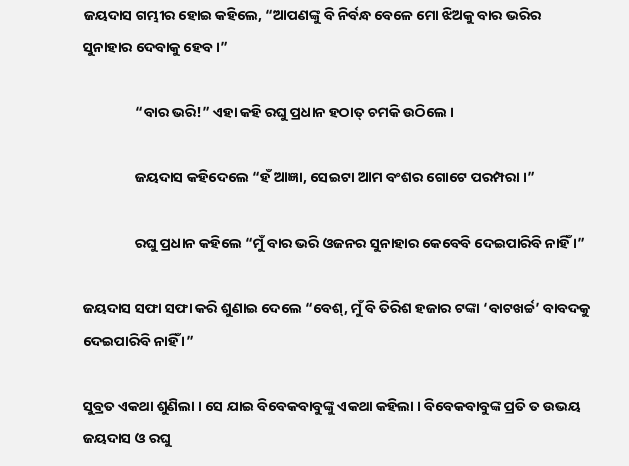ଜୟଦାସ ଗମ୍ଭୀର ହୋଇ କହିଲେ, “ଆପଣଙ୍କୁ ବି ନିର୍ବନ୍ଧ ବେଳେ ମୋ ଝିଅକୁ ବାର ଭରିର ସୁନାହାର ଦେବାକୁ ହେବ ।”

                “ବାର ଭରି!” ଏହା କହି ରଘୁ ପ୍ରଧାନ ହଠାତ୍ ଚମକି ଉଠିଲେ ।

                ଜୟଦାସ କହିଦେଲେ “ହଁ ଆଜ୍ଞା, ସେଇଟା ଆମ ବଂଶର ଗୋଟେ ପରମ୍ପରା ।”

                ରଘୁ ପ୍ରଧାନ କହିଲେ “ମୁଁ ବାର ଭରି ଓଜନର ସୁନାହାର କେବେବି ଦେଇପାରିବି ନାହିଁ ।”

ଜୟଦାସ ସଫା ସଫା କରି ଶୁଣାଇ ଦେଲେ “ବେଶ୍, ମୁଁ ବି ତିରିଶ ହଜାର ଟଙ୍କା ‘ବାଟଖର୍ଚ୍ଚ’ ବାବଦକୁ ଦେଇପାରିବି ନାହିଁ ।”

ସୁବ୍ରତ ଏକଥା ଶୁଣିଲା । ସେ ଯାଇ ବିବେକବାବୁଙ୍କୁ ଏକଥା କହିଲା । ବିବେକବାବୁଙ୍କ ପ୍ରତି ତ ଉଭୟ ଜୟଦାସ ଓ ରଘୁ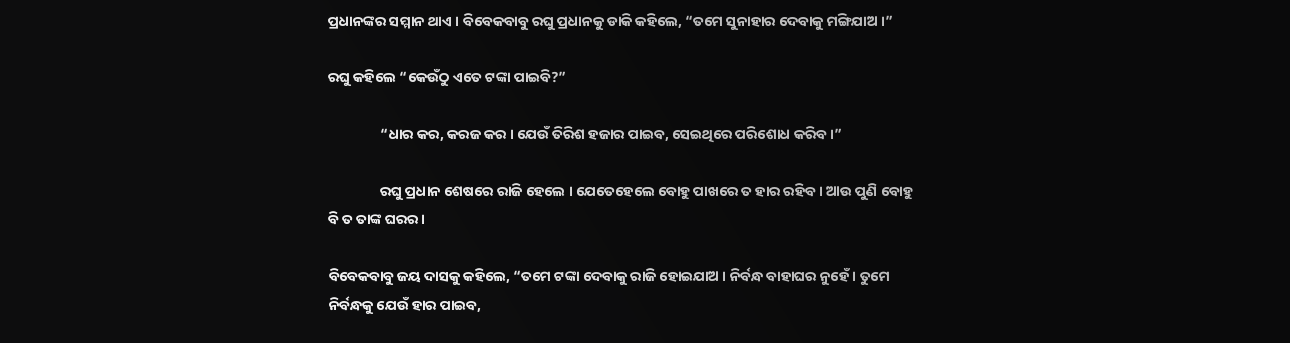ପ୍ରଧାନଙ୍କର ସମ୍ମାନ ଥାଏ । ବିବେକବାବୁ ରଘୁ ପ୍ରଧାନକୁ ଡାକି କହିଲେ, “ତମେ ସୁନାହାର ଦେବାକୁ ମଙ୍ଗିଯାଅ ।”

ରଘୁ କହିଲେ “କେଉଁଠୁ ଏତେ ଟଙ୍କା ପାଇବି?”

                “ଧାର କର, କରଜ କର । ଯେଉଁ ତିରିଶ ହଜାର ପାଇବ, ସେଇଥିରେ ପରିଶୋଧ କରିବ ।”

                ରଘୁ ପ୍ରଧାନ ଶେଷରେ ରାଜି ହେଲେ । ଯେତେହେଲେ ବୋହୁ ପାଖରେ ତ ହାର ରହିବ । ଆଉ ପୁଣି ବୋହୁ ବି ତ ତାଙ୍କ ଘରର ।

ବିବେକବାବୁ ଜୟ ଦାସକୁ କହିଲେ, “ତମେ ଟଙ୍କା ଦେବାକୁ ରାଜି ହୋଇଯାଅ । ନିର୍ବନ୍ଧ ବାହାଘର ନୁହେଁ । ତୁମେ ନିର୍ବନ୍ଧକୁ ଯେଉଁ ହାର ପାଇବ,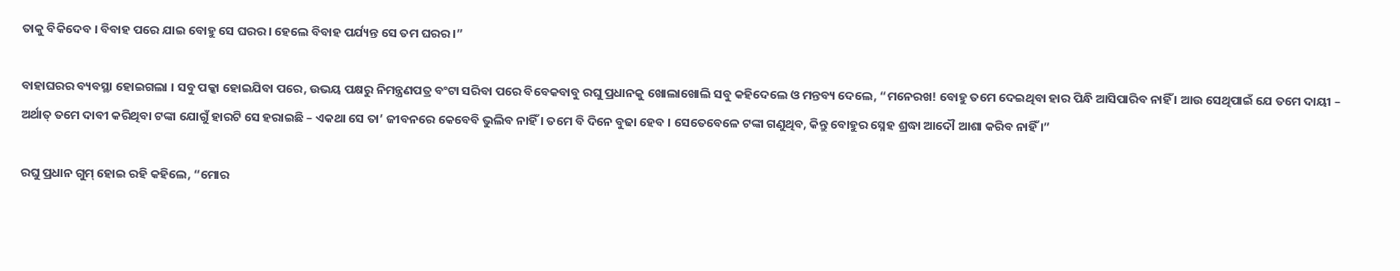ତାକୁ ବିକିଦେବ । ବିବାହ ପରେ ଯାଇ ବୋହୁ ସେ ଘରର । ହେଲେ ବିବାହ ପର୍ଯ୍ୟନ୍ତ ସେ ତମ ଘରର ।”

ବାହାଘରର ବ୍ୟବସ୍ଥା ହୋଇଗଲା । ସବୁ ପକ୍କା ହୋଇଯିବା ପରେ, ଉଭୟ ପକ୍ଷରୁ ନିମନ୍ତ୍ରଣପତ୍ର ବଂଟା ସରିବା ପରେ ବିବେକବାବୁ ରଘୁ ପ୍ରଧାନକୁ ଖୋଲାଖୋଲି ସବୁ କହିଦେଲେ ଓ ମନ୍ତବ୍ୟ ଦେଲେ, “ମନେରଖ! ବୋହୁ ତମେ ଦେଇଥିବା ହାର ପିନ୍ଧି ଆସିପାରିବ ନାହିଁ । ଆଉ ସେଥିପାଇଁ ଯେ ତମେ ଦାୟୀ – ଅର୍ଥାତ୍ ତମେ ଦାବୀ କରିଥିବା ଟଙ୍କା ଯୋଗୁଁ ହାରଟି ସେ ହରାଇଛି – ଏକଥା ସେ ତା’ ଜୀବନରେ କେବେବି ଭୁଲିବ ନାହିଁ । ତମେ ବି ଦିନେ ବୁଢା ହେବ । ସେତେବେଳେ ଟଙ୍କା ଗଣୁଥିବ, କିନ୍ତୁ ବୋହୁର ସ୍ନେହ ଶ୍ରଦ୍ଧା ଆଦୌ ଆଶା କରିବ ନାହିଁ ।”

ରଘୁ ପ୍ରଧାନ ଗୁମ୍ ହୋଇ ରହି କହିଲେ, “ମୋର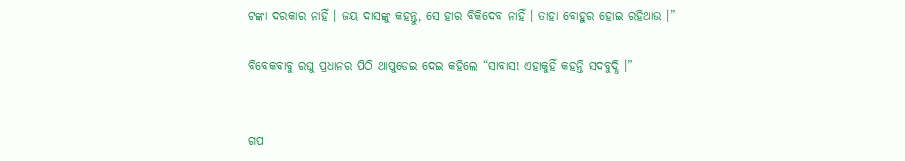ଟଙ୍କା ଦରକାର ନାହିଁ । ଜୟ ଦାସଙ୍କୁ କହନ୍ତୁ, ସେ ହାର ବିକିଦେବ ନାହିଁ । ତାହା ବୋହୁର ହୋଇ ରହିଥାଉ ।”

ବିବେକବାବୁ ରଘୁ ପ୍ରଧାନର ପିଠି ଥାପୁଡେଇ ଦେଇ କହିଲେ “ସାବାସ! ଏହାକୁହିଁ କହନ୍ତି ସଦବୁଦ୍ଧି ।”


ଗପ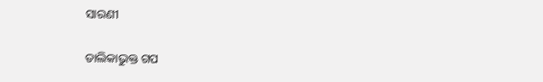ସାରଣୀ

ତାଲିକାଭୁକ୍ତ ଗପ